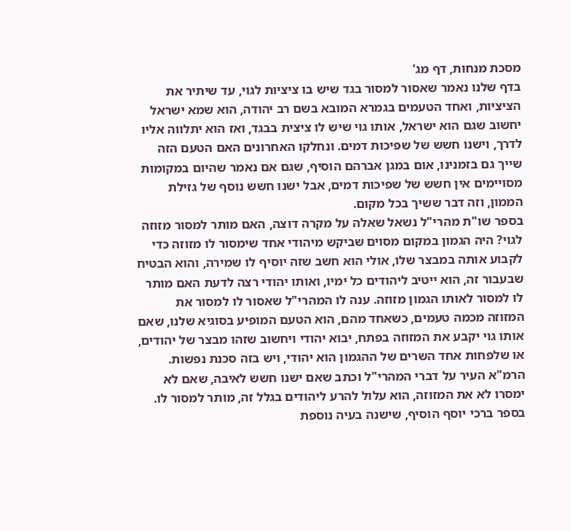מסכת מנחות, דף מג'
בדף שלנו נאמר שאסור למסור בגד שיש בו ציציות לגוי, עד שיתיר את הציציות, ואחד הטעמים בגמרא המובא בשם רב יהודה, הוא שמא ישראל יחשוב שגם הוא ישראל, אותו גוי שיש לו ציצית בבגד, ואז הוא יתלווה אליו לדרך, וישנו חשש של שפיכות דמים. ונחלקו האחרונים האם הטעם הזה שייך גם בזמנינו, אום במגן אברהם הוסיף, שגם אם נאמר שהיום במקומות מסויימים אין חשש של שפיכות דמים, אבל ישנו חשש נוסף של גזילת הממון, וזה דבר ששיך בכל מקום.
בספר שו"ת מהרי"ל נשאל שאלה על מקרה דוצה, האם מותר למסור מזוזה לגוי? היה הגמון במקום מסוים שביקש מיהודי אחד שימסור לו מזוזה כדי לקבוע אותה במבצר שלו, אולי הוא חשב שזה יוסיף לו שמירה, והוא הבטיח שבעבור זה, הוא ייטיב ליהודים כל ימיו, ואותו יהודי רצה לדעת האם מותר לו למסור לאותו הגמון מזוזה. ענה לו המהרי"ל שאסור לו למסור את המזוזה מכמה טעמים, כשאחד מהם, הוא הטעם המופיע בסוגיא שלנו, שאם אותו גוי יקבע את המזוזה בפתח, יבוא יהודי ויחשוב שזהו מבצר של יהודים, או שלפחות אחד השרים של ההגמון הוא יהודי, ויש בזה סכנת נפשות.
הרמ"א העיר על דברי המהרי"ל וכתב שאם ישנו חשש לאיבה, שאם לא ימסרו לא את המזוזה, הוא עלול להרע ליהודים בגלל זה, מותר למסור לו. בספר ברכי יוסף הוסיף, שישנה בעיה נוספת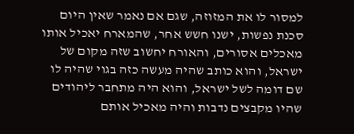למסור לו את המזוזה, שגם אם נאמר שאין היום סכנת נפשות, ישנו חשש אחר, שהמארח יאכיל אותו מאכלים אסורים, והאורח יחשוב שזה מקום של ישראל, והוא כותב שהיה מעשה כזה בגוי שהיה לו שם דומה לשל ישראל, והוא היה מתחבר ליהודים שהיו מקבצים נדבות והיה מאכיל אותם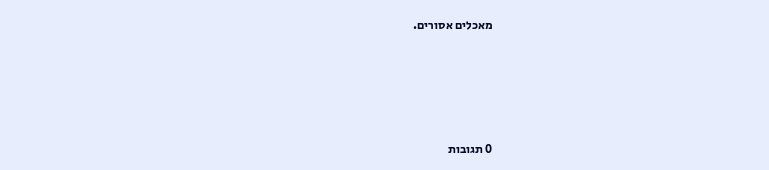מאכלים אסורים.







0 תגובות